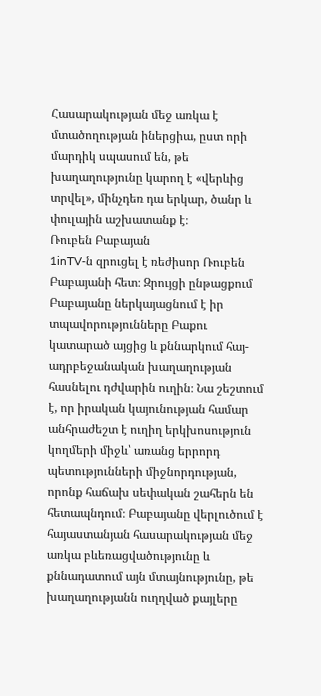Հասարակության մեջ առկա է մտածողության իներցիա, ըստ որի մարդիկ սպասում են, թե խաղաղությունը կարող է «վերևից տրվել», մինչդեռ դա երկար, ծանր և փուլային աշխատանք է։
Ռուբեն Բաբայան
1inTV‑ն զրուցել է ռեժիսոր Ռուբեն Բաբայանի հետ։ Զրույցի ընթացքում Բաբայանը ներկայացնում է իր տպավորությունները Բաքու կատարած այցից և քննարկում հայ-ադրբեջանական խաղաղության հասնելու դժվարին ուղին։ Նա շեշտում է, որ իրական կայունության համար անհրաժեշտ է ուղիղ երկխոսություն կողմերի միջև՝ առանց երրորդ պետությունների միջնորդության, որոնք հաճախ սեփական շահերն են հետապնդում։ Բաբայանը վերլուծում է հայաստանյան հասարակության մեջ առկա բևեռացվածությունը և քննադատում այն մտայնությունը, թե խաղաղությանն ուղղված քայլերը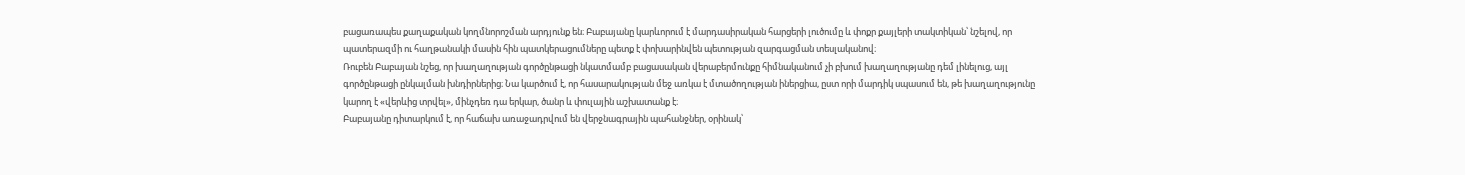բացառապես քաղաքական կողմնորոշման արդյունք են։ Բաբայանը կարևորում է մարդասիրական հարցերի լուծումը և փոքր քայլերի տակտիկան՝ նշելով, որ պատերազմի ու հաղթանակի մասին հին պատկերացումները պետք է փոխարինվեն պետության զարգացման տեսլականով։
Ռուբեն Բաբայան նշեց, որ խաղաղության գործընթացի նկատմամբ բացասական վերաբերմունքը հիմնականում չի բխում խաղաղությանը դեմ լինելուց, այլ գործընթացի ընկալման խնդիրներից։ Նա կարծում է, որ հասարակության մեջ առկա է մտածողության իներցիա, ըստ որի մարդիկ սպասում են, թե խաղաղությունը կարող է «վերևից տրվել», մինչդեռ դա երկար, ծանր և փուլային աշխատանք է։
Բաբայանը դիտարկում է, որ հաճախ առաջադրվում են վերջնագրային պահանջներ, օրինակ՝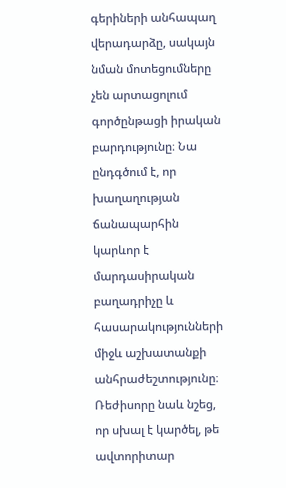գերիների անհապաղ վերադարձը, սակայն նման մոտեցումները չեն արտացոլում գործընթացի իրական բարդությունը։ Նա ընդգծում է, որ խաղաղության ճանապարհին կարևոր է մարդասիրական բաղադրիչը և հասարակությունների միջև աշխատանքի անհրաժեշտությունը։
Ռեժիսորը նաև նշեց, որ սխալ է կարծել, թե ավտորիտար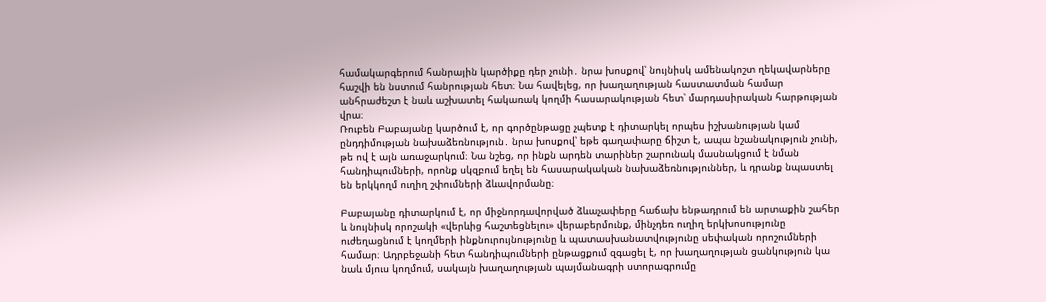համակարգերում հանրային կարծիքը դեր չունի․ նրա խոսքով՝ նույնիսկ ամենակոշտ ղեկավարները հաշվի են նստում հանրության հետ։ Նա հավելեց, որ խաղաղության հաստատման համար անհրաժեշտ է նաև աշխատել հակառակ կողմի հասարակության հետ՝ մարդասիրական հարթության վրա։
Ռուբեն Բաբայանը կարծում է, որ գործընթացը չպետք է դիտարկել որպես իշխանության կամ ընդդիմության նախաձեռնություն․ նրա խոսքով՝ եթե գաղափարը ճիշտ է, ապա նշանակություն չունի, թե ով է այն առաջարկում։ Նա նշեց, որ ինքն արդեն տարիներ շարունակ մասնակցում է նման հանդիպումների, որոնք սկզբում եղել են հասարակական նախաձեռնություններ, և դրանք նպաստել են երկկողմ ուղիղ շփումների ձևավորմանը։

Բաբայանը դիտարկում է, որ միջնորդավորված ձևաչափերը հաճախ ենթադրում են արտաքին շահեր և նույնիսկ որոշակի «վերևից հաշտեցնելու» վերաբերմունք, մինչդեռ ուղիղ երկխոսությունը ուժեղացնում է կողմերի ինքնուրույնությունը և պատասխանատվությունը սեփական որոշումների համար։ Ադրբեջանի հետ հանդիպումների ընթացքում զգացել է, որ խաղաղության ցանկություն կա նաև մյուս կողմում, սակայն խաղաղության պայմանագրի ստորագրումը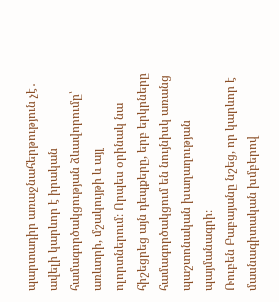պարտադիր առաջնահերթություն չէ․ ավելի կարևոր է իրական համագործակցության ձևավորումը՝ առևտրի, մշակույթի և այլ ոլորտներում։ Որպես օրինակ նա հիշեցրեց այն դեպքերը, երբ երկրները համագործակցում են նույնիսկ առանց պաշտոնական խաղաղության պայմանագրի։
Ռուբեն Բաբայանը նշեց, որ կարևոր է մասնագիտական խմբերով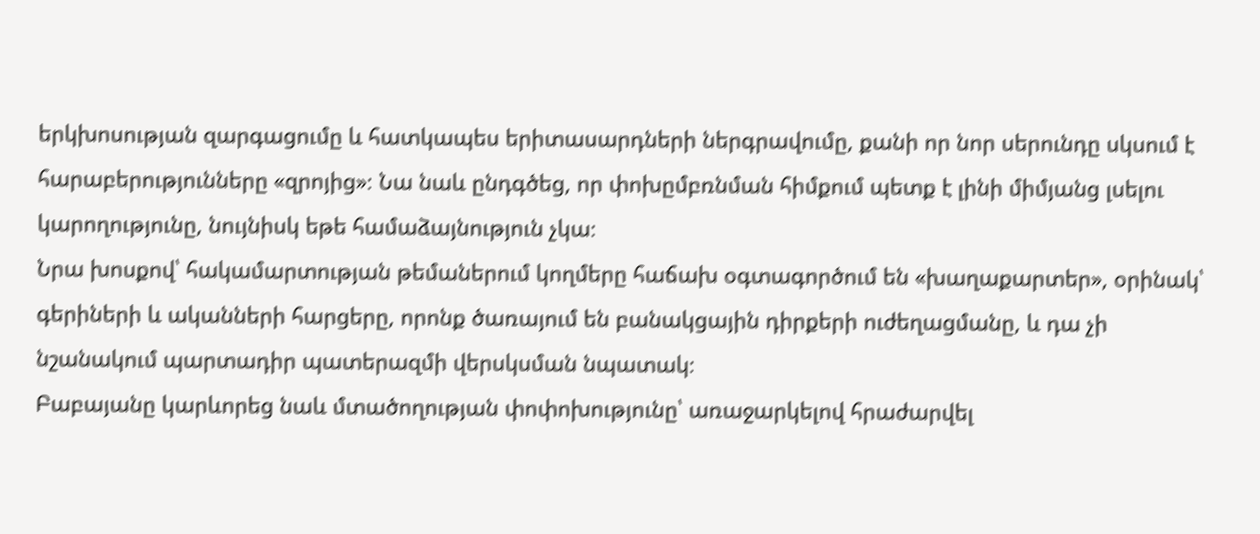երկխոսության զարգացումը և հատկապես երիտասարդների ներգրավումը, քանի որ նոր սերունդը սկսում է հարաբերությունները «զրոյից»։ Նա նաև ընդգծեց, որ փոխըմբռնման հիմքում պետք է լինի միմյանց լսելու կարողությունը, նույնիսկ եթե համաձայնություն չկա։
Նրա խոսքով՝ հակամարտության թեմաներում կողմերը հաճախ օգտագործում են «խաղաքարտեր», օրինակ՝ գերիների և ականների հարցերը, որոնք ծառայում են բանակցային դիրքերի ուժեղացմանը, և դա չի նշանակում պարտադիր պատերազմի վերսկսման նպատակ։
Բաբայանը կարևորեց նաև մտածողության փոփոխությունը՝ առաջարկելով հրաժարվել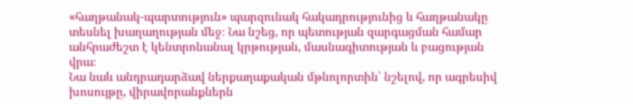«հաղթանակ-պարտություն» պարզունակ հակադրությունից և հաղթանակը տեսնել խաղաղության մեջ։ Նա նշեց, որ պետության զարգացման համար անհրաժեշտ է կենտրոնանալ կրթության, մասնագիտության և բացության վրա։
Նա նաև անդրադարձավ ներքաղաքական մթնոլորտին՝ նշելով, որ ագրեսիվ խոսույթը, վիրավորանքներն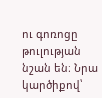ու գոռոցը թուլության նշան են։ Նրա կարծիքով՝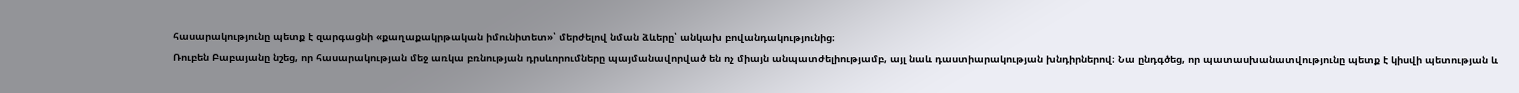հասարակությունը պետք է զարգացնի «քաղաքակրթական իմունիտետ»՝ մերժելով նման ձևերը՝ անկախ բովանդակությունից։
Ռուբեն Բաբայանը նշեց, որ հասարակության մեջ առկա բռնության դրսևորումները պայմանավորված են ոչ միայն անպատժելիությամբ, այլ նաև դաստիարակության խնդիրներով։ Նա ընդգծեց, որ պատասխանատվությունը պետք է կիսվի պետության և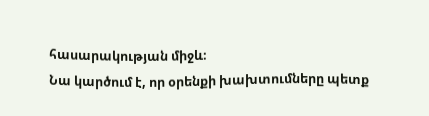հասարակության միջև։
Նա կարծում է, որ օրենքի խախտումները պետք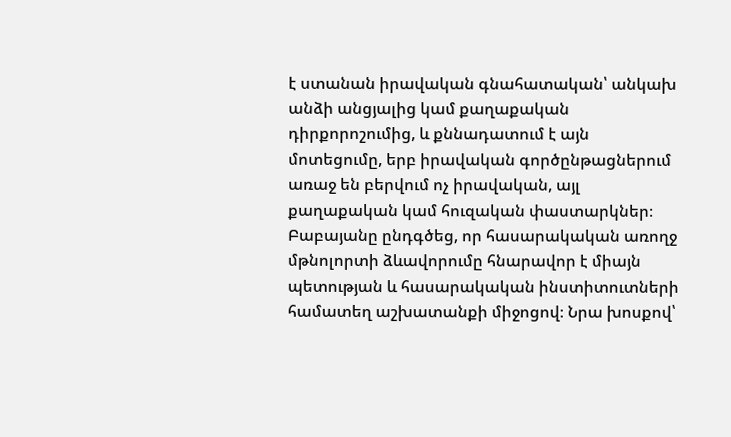է ստանան իրավական գնահատական՝ անկախ անձի անցյալից կամ քաղաքական դիրքորոշումից, և քննադատում է այն մոտեցումը, երբ իրավական գործընթացներում առաջ են բերվում ոչ իրավական, այլ քաղաքական կամ հուզական փաստարկներ։
Բաբայանը ընդգծեց, որ հասարակական առողջ մթնոլորտի ձևավորումը հնարավոր է միայն պետության և հասարակական ինստիտուտների համատեղ աշխատանքի միջոցով։ Նրա խոսքով՝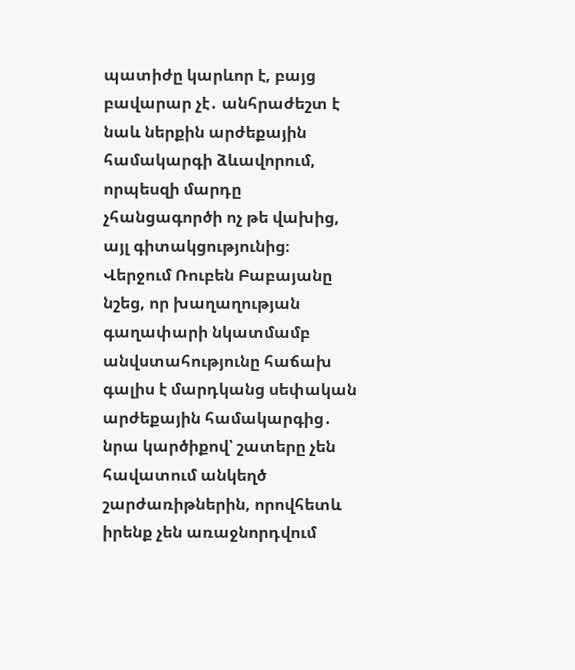պատիժը կարևոր է, բայց բավարար չէ․ անհրաժեշտ է նաև ներքին արժեքային համակարգի ձևավորում, որպեսզի մարդը չհանցագործի ոչ թե վախից, այլ գիտակցությունից։
Վերջում Ռուբեն Բաբայանը նշեց, որ խաղաղության գաղափարի նկատմամբ անվստահությունը հաճախ գալիս է մարդկանց սեփական արժեքային համակարգից․ նրա կարծիքով՝ շատերը չեն հավատում անկեղծ շարժառիթներին, որովհետև իրենք չեն առաջնորդվում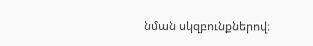նման սկզբունքներով։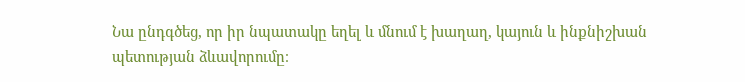Նա ընդգծեց, որ իր նպատակը եղել և մնում է խաղաղ, կայուն և ինքնիշխան պետության ձևավորումը։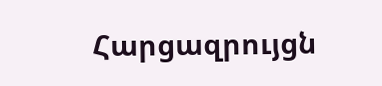Հարցազրույցն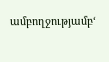ամբողջությամբ‘